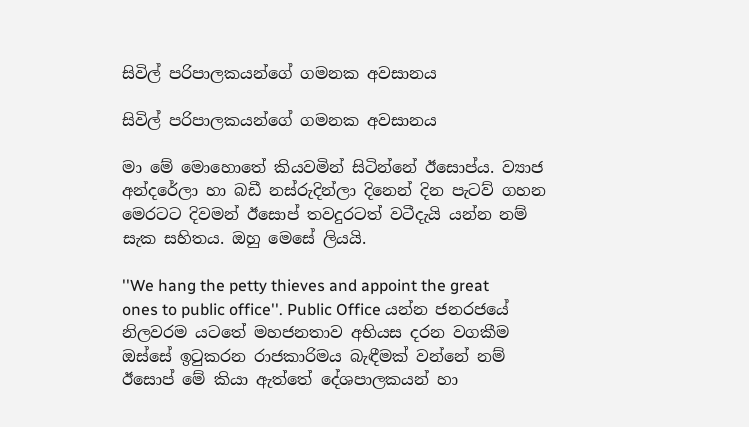සිවිල් පරිපාලකයන්ගේ ගමනක අවසානය

සිවිල් පරිපාලකයන්ගේ ගමනක අවසානය

මා මේ මොහොතේ කියවමින් සිටින්නේ ඊසොප්ය. ව්‍යාජ අන්දරේලා හා බඩී නස්රුදින්ලා දිනෙන් දින පැටව් ගහන මෙරටට දිවමන් ඊසොප් තවදුරටත් වටීදැයි යන්න නම් සැක සහිතය. ඔහු මෙසේ ලියයි.

''We hang the petty thieves and appoint the great ones to public office''. Public Office යන්න ජනරජයේ නිලවරම යටතේ මහජනතාව අභියස දරන වගකීම ඔස්සේ ඉටුකරන රාජකාරිමය බැඳීමක් වන්නේ නම් ඊසොප් මේ කියා ඇත්තේ දේශපාලකයන් හා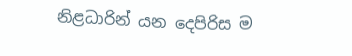නිළධාරින් යන දෙපිරිස ම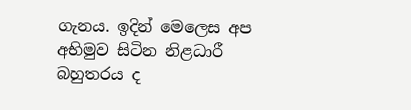ගැනය. ඉදින් මෙලෙස අප අභිමුව සිටින නිළධාරී බහුතරය ද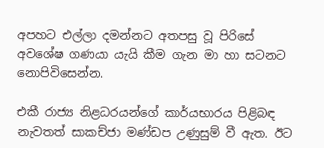අපහට එල්ලා දමන්නට අතපසු වූ පිරිසේ අවශේෂ ගණයා යැයි කීම ගැන මා හා සටනට නොපිවිසෙන්න.

එකී රාජ්‍ය නිළධරයන්ගේ කාර්යභාරය පිළිබඳ නැවතත් සාකච්ජා මණ්ඩප උණුසුම් වී ඇත. ඊට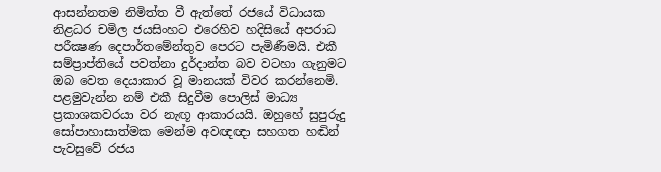ආසන්නතම නිමිත්ත වී ඇත්තේ රජයේ විධායක නිළධර චමිල ජයසිංහට එරෙහිව හදිසියේ අපරාධ පරීක්‍ෂණ දෙපාර්තමේන්තුව පෙරට පැමිණීමයි. එකී සම්ප්‍රාප්තියේ පවත්නා දුර්දාන්ත බව වටහා ගැනුමට ඔබ වෙත දෙයාකාර වූ මානයක් විවර කරන්නෙමි. පළමුවැන්න නම් එකී සිදුවීම පොලිස් මාධ්‍ය ප්‍රකාශකවරයා වර නැඟූ ආකාරයයි. ඔහුහේ සුපුරුදු සෝපාහාසාත්මක මෙන්ම අවඥඥා සහගත හඬින් පැවසුවේ රජය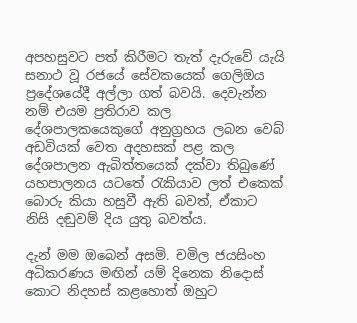අපහසුවට පත් කිරීමට තැත් දැරුවේ යැයි සනාථ වූ රජයේ සේවකයෙක් ගෙලිඔය ප්‍රදේශයේදී අල්ලා ගත් බවයි. දෙවැන්න නම් එයම ප්‍රතිරාව කල දේශපාලකයෙකුගේ අනුග්‍රහය ලබන වෙබ් අඩවියක් වෙත අදහසක් පළ කල දේශපාලන ඇබිත්තයෙක් දක්වා තිබුණේ යහපාලනය යටතේ රැකියාව ලත් එකෙක් බොරු කියා හසුවී ඇති බවත්, ඒකාට නිසි දඬුවම් දිය යුතු බවත්ය.

දැන් මම ඔබෙන් අසමි. චමිල ජයසිංහ අධිකරණය මඟින් යම් දිනෙක නිදොස් කොට නිදහස් කළහොත් ඔහුට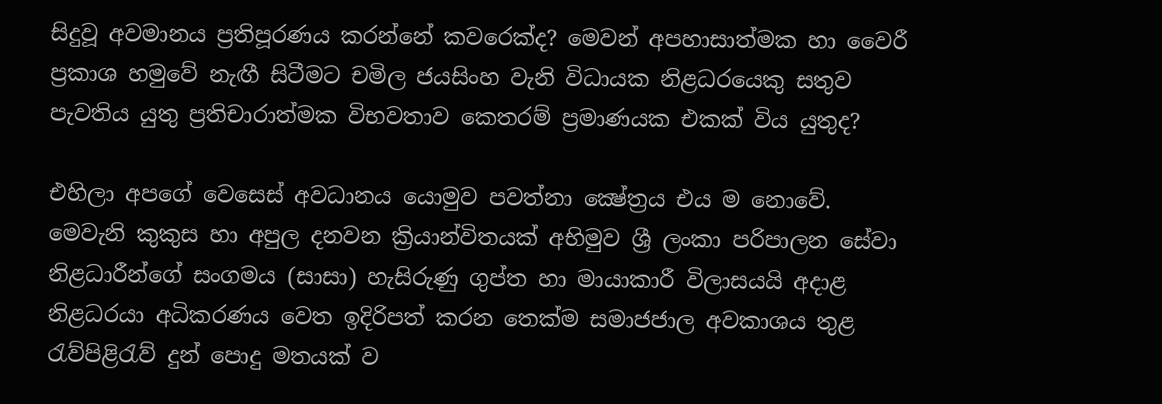සිදුවූ අවමානය ප්‍රතිපූරණය කරන්නේ කවරෙක්ද? මෙවන් අපහාසාත්මක හා වෛරී ප්‍රකාශ හමුවේ නැඟී සිටීමට චමිල ජයසිංහ වැනි විධායක නිළධරයෙකු සතුව පැවතිය යුතු ප්‍රතිචාරාත්මක විභවතාව කෙතරම් ප්‍රමාණයක එකක් විය යුතුද?

එහිලා අපගේ වෙසෙස් අවධානය යොමුව පවත්නා ක්‍ෂේත්‍රය එය ම නොවේ. මෙවැනි කුකුස හා අපුල දනවන ක්‍රියාන්විතයක් අභිමුව ශ්‍රී ලංකා පරිපාලන සේවා නිළධාරීන්ගේ සංගමය (සාසා) හැසිරුණු ගුප්ත හා මායාකාරී විලාසයයි අදාළ නිළධරයා අධිකරණය වෙත ඉදිරිපත් කරන තෙක්ම සමාජජාල අවකාශය තුළ රැව්පිළිරැව් දුන් පොදු මතයක් ව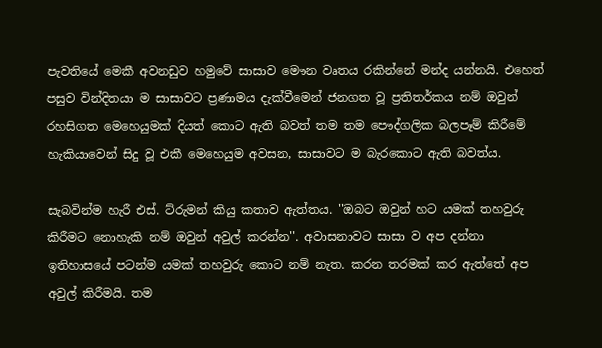පැවතියේ මෙකී අවනඩුව හමුවේ සාසාව මෞන වෘතය රකින්නේ මන්ද යන්නයි. එහෙත් පසුව වින්දිතයා ම සාසාවට ප්‍රණාමය දැක්වීමෙන් ජනගත වූ ප්‍රතිතර්කය නම් ඔවුන් රහසිගත මෙහෙයුමක් දියත් කොට ඇති බවත් තම තම පෞද්ගලික බලපෑම් කිරීමේ හැකියාවෙන් සිදු වූ එකී මෙහෙයුම අවසන, සාසාවට ම බැරකොට ඇති බවත්ය.

සැබවින්ම හැරී එස්. ට්රුමන් කියු කතාව ඇත්තය. ''ඔබට ඔවුන් හට යමක් තහවුරු කිරීමට නොහැකි නම් ඔවුන් අවුල් කරන්න''. අවාසනාවට සාසා ව අප දන්නා ඉතිහාසයේ පටන්ම යමක් තහවුරු කොට නම් නැත. කරන තරමක් කර ඇත්තේ අප අවුල් කිරීමයි. තම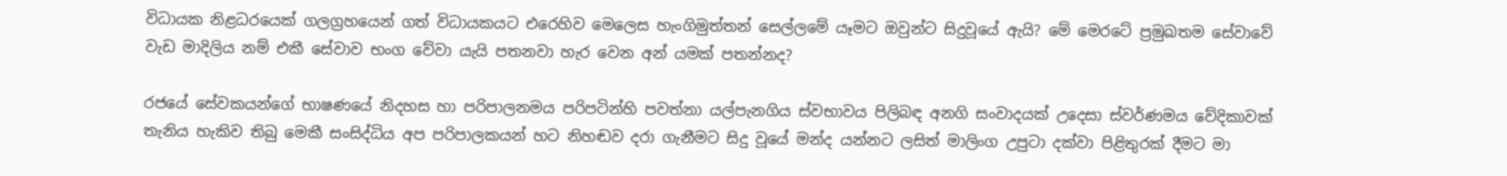විධායක නිළධරයෙක් ගලග්‍රහයෙන් ගත් විධායකයට එරෙහිව මෙලෙස හැංගිමුත්තන් සෙල්ලමේ යෑමට ඔවුන්ට සිදුවූයේ ඇයි? මේ මෙරටේ ප්‍රමුඛතම සේවාවේ වැඩ මාදිලිය නම් එකී සේවාව භංග වේවා යැයි පතනවා හැර වෙන අන් යමක් පතන්නද?

රජයේ සේවකයන්ගේ භාෂණයේ නිදහස හා පරිපාලනමය පරිපටින්හි පවත්නා යල්පැනගිය ස්වභාවය පිලිබඳ අනගි සංවාදයක් උදෙසා ස්වර්ණමය වේදිකාවක් තැනිය හැකිව තිබු මෙකී සංසිද්ධිය අප පරිපාලකයන් හට නිහඬව දරා ගැනීමට සිදු වූයේ මන්ද යන්නට ලසිත් මාලිංග උපුටා දක්වා පිළිතුරක් දීමට මා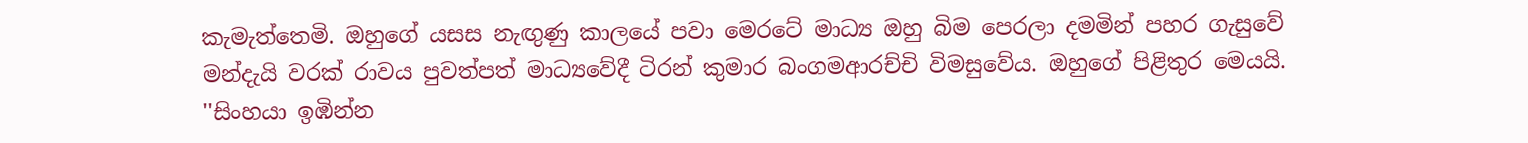කැමැත්තෙමි. ඔහුගේ යසස නැඟුණු කාලයේ පවා මෙරටේ මාධ්‍ය ඔහු බිම පෙරලා දමමින් පහර ගැසුවේ මන්දැයි වරක් රාවය පුවත්පත් මාධ්‍යවේදී ටිරන් කුමාර බංගමආරච්චි විමසුවේය. ඔහුගේ පිළිතුර මෙයයි.
''සිංහයා ඉඹින්න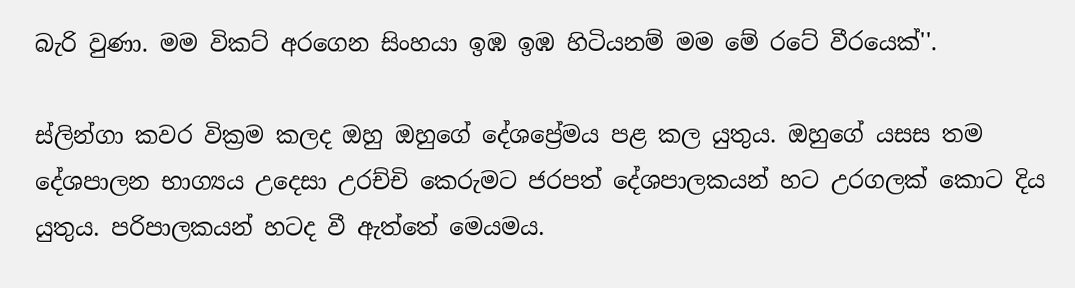බැරි වුණා. මම විකට් අරගෙන සිංහයා ඉඹ ඉඹ හිටියනම් මම මේ රටේ වීරයෙක්''.

ස්ලින්ගා කවර වික්‍රම කලද ඔහු ඔහුගේ දේශප්‍රේමය පළ කල යුතුය. ඔහුගේ යසස තම දේශපාලන භාග්‍යය උදෙසා උරච්චි කෙරුමට ජරපත් දේශපාලකයන් හට උරගලක් කොට දිය යුතුය. පරිපාලකයන් හටද වී ඇත්තේ මෙයමය.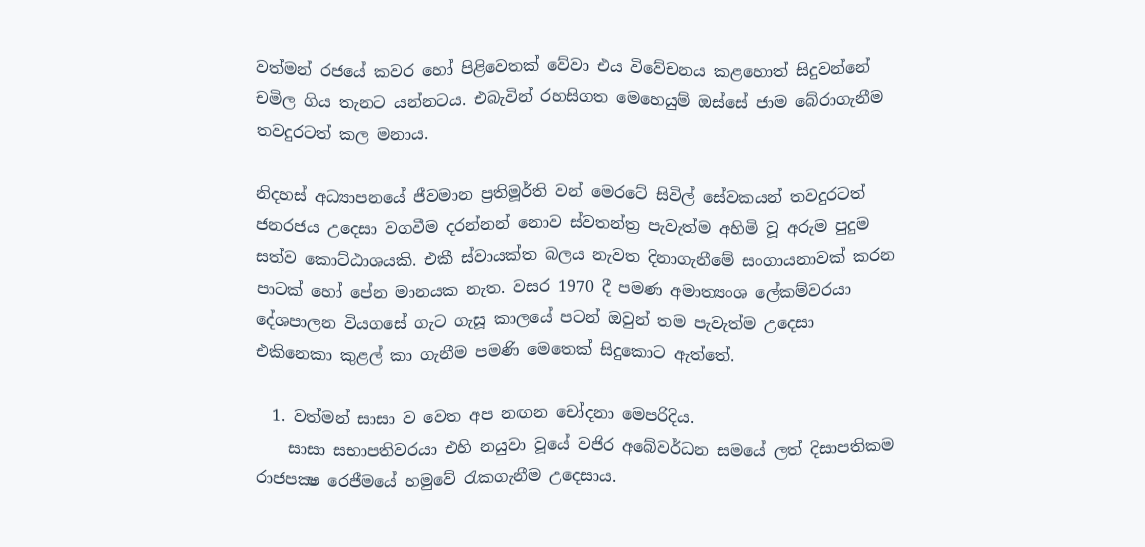වත්මන් රජයේ කවර හෝ පිළිවෙතක් වේවා එය විවේචනය කළහොත් සිදුවන්නේ චමිල ගිය තැනට යන්නටය. එබැවින් රහසිගත මෙහෙයුම් ඔස්සේ ජාම බේරාගැනීම තවදුරටත් කල මනාය.

නිදහස් අධ්‍යාපනයේ ජීවමාන ප්‍රතිමූර්ති වන් මෙරටේ සිවිල් සේවකයන් තවදුරටත් ජනරජය උදෙසා වගවීම දරන්නන් නොව ස්වතන්ත්‍ර පැවැත්ම අහිමි වූ අරුම පුදුම සත්ව කොට්ඨාශයකි. එකී ස්වායක්ත බලය නැවත දිනාගැනීමේ සංගායනාවක් කරන පාටක් හෝ පේන මානයක නැත. වසර 1970 දී පමණ අමාත්‍යංශ ලේකම්වරයා දේශපාලන වියගසේ ගැට ගැසූ කාලයේ පටන් ඔවුන් තම පැවැත්ම උදෙසා එකිනෙකා කුළල් කා ගැනීම පමණි මෙතෙක් සිදුකොට ඇත්තේ.

  1. වත්මන් සාසා ව වෙත අප නඟන චෝදනා මෙපරිදිය.
    සාසා සභාපතිවරයා එහි නයුවා වූයේ වජිර අබේවර්ධන සමයේ ලත් දිසාපතිකම රාජපක්‍ෂ රෙජීමයේ හමුවේ රැකගැනීම උදෙසාය.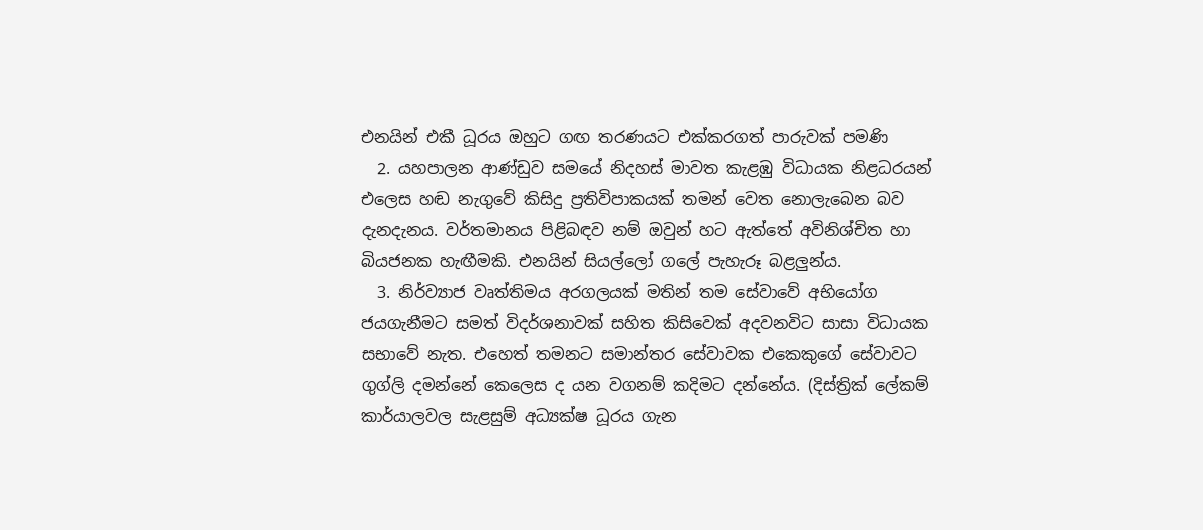එනයින් එකී ධූරය ඔහුට ගඟ තරණයට එක්කරගත් පාරුවක් පමණි
  2. යහපාලන ආණ්ඩුව සමයේ නිදහස් මාවත කැළඹු විධායක නිළධරයන් එලෙස හඬ නැගුවේ කිසිදු ප්‍රතිවිපාකයක් තමන් වෙත නොලැබෙන බව දැනදැනය. වර්තමානය පිළිබඳව නම් ඔවුන් හට ඇත්තේ අවිනිශ්චිත හා බියජනක හැඟීමකි. එනයින් සියල්ලෝ ගලේ පැහැරූ බළලුන්ය.
  3. නිර්ව්‍යාජ වෘත්තිමය අරගලයක් මතින් තම සේවාවේ අභියෝග ජයගැනීමට සමත් විදර්ශනාවක් සහිත කිසිවෙක් අදවනවිට සාසා විධායක සභාවේ නැත. එහෙත් තමනට සමාන්තර සේවාවක එකෙකුගේ සේවාවට ගුග්ලි දමන්නේ කෙලෙස ද යන වගනම් කදිමට දන්නේය. (දිස්ත්‍රික් ලේකම් කාර්යාලවල සැළසුම් අධ්‍යක්ෂ ධූරය ගැන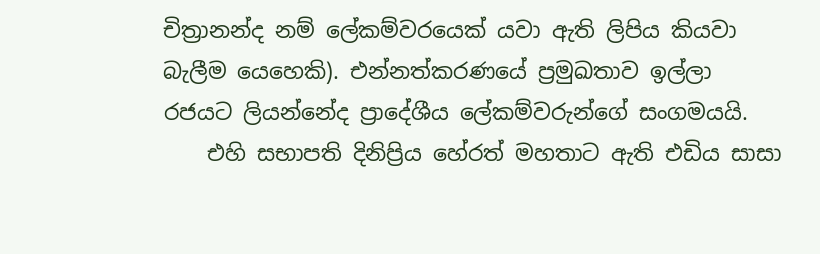චිත්‍රානන්ද නම් ලේකම්වරයෙක් යවා ඇති ලිපිය කියවා බැලීම යෙහෙකි). එන්නත්කරණයේ ප්‍රමුඛතාව ඉල්ලා රජයට ලියන්නේද ප්‍රාදේශීය ලේකම්වරුන්ගේ සංගමයයි.
    එහි සභාපති දිනිප්‍රිය හේරත් මහතාට ඇති එඩිය සාසා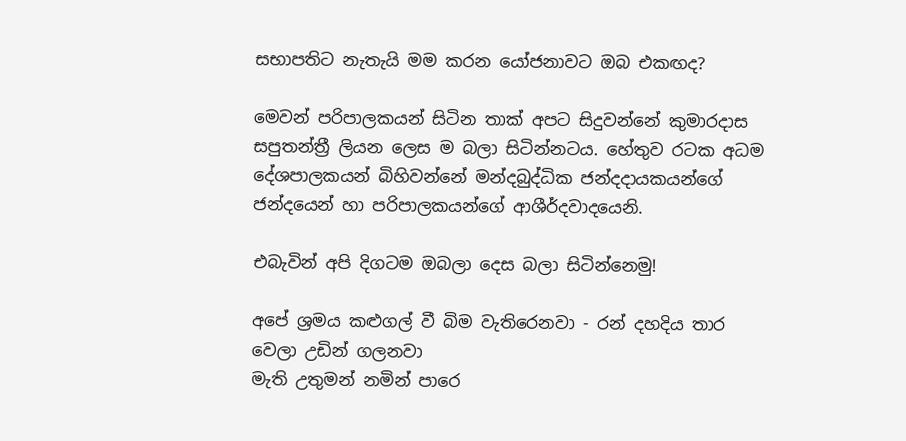සභාපතිට නැතැයි මම කරන යෝජනාවට ඔබ එකඟද?

මෙවන් පරිපාලකයන් සිටින තාක් අපට සිදුවන්නේ කුමාරදාස සපුතන්ත්‍රී ලියන ලෙස ම බලා සිටින්නටය. හේතුව රටක අධම දේශපාලකයන් බිහිවන්නේ මන්දබුද්ධික ජන්දදායකයන්ගේ ජන්දයෙන් හා පරිපාලකයන්ගේ ආශීර්දවාදයෙනි.

එබැවින් අපි දිගටම ඔබලා දෙස බලා සිටින්නෙමු!

අපේ ශ්‍රමය කළුගල් වී බිම වැතිරෙනවා - රන් දහදිය තාර වෙලා උඩින් ගලනවා
මැති උතුමන් නමින් පාරෙ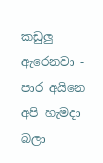කඩුලු ඇරෙනවා - පාර අයිනෙ අපි හැමදා බලා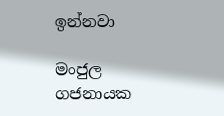ඉන්නවා

මංජුල ගජනායක